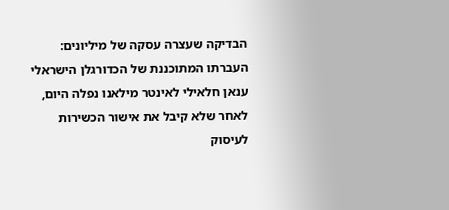הבדיקה שעצרה עסקה של מיליונים: העברתו המתוכננת של הכדורגלן הישראלי ענאן חלאילי לאינטר מילאנו נפלה היום, לאחר שלא קיבל את אישור הכשירות לעיסוק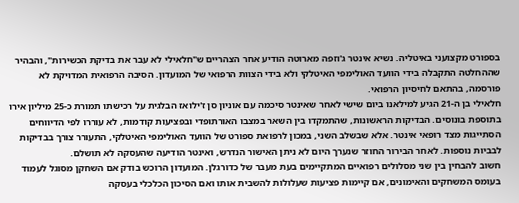בספורט מקצועני באיטליה. נשיא אינטר ג'וזפה מארוטה הודיע אחר הצהריים ש"חלאילי לא עבר את בדיקת הכשירות", והבהיר שההחלטה התקבלה בידי הוועד האולימפי האיטלקי ולא בידי הצוות הרפואי של המועדון. הסיבה הרפואית המדויקת לא פורסמה, בהתאם לחיסיון הרפואי.
חלאילי בן ה-21 הגיע למילאנו ביום שישי לאחר שאינטר סיכמה עם אוניון סן ז'ילואז הבלגית על רכישתו תמורת כ-25 מיליון אירו בתוספת בונוסים. הבדיקות הראשונות, שהתמקדו בין השאר במצבו האורתופדי ובפציעות קודמות, לא עוררו לפי הדיווחים הסתייגות מצד רופאי אינטר. אלא שבשלב השני, במכון לרפואת ספורט של הוועד האולימפי האיטלקי, התעורר צורך בבדיקות לבביות נוספות. לאחר הבירור החוזר שנערך היום לא ניתן האישור הנדרש, ואינטר הודיעה שהעסקה לא תושלם.
חשוב להבחין בין שני מסלולים רפואיים המתקיימים בעת מעבר של כדורגלן. המועדון הרוכש בודק אם השחקן מסוגל לעמוד בעומס המשחקים והאימונים, אם קיימות פציעות שעלולות להשבית אותו ואם הסיכון הכלכלי בעסקה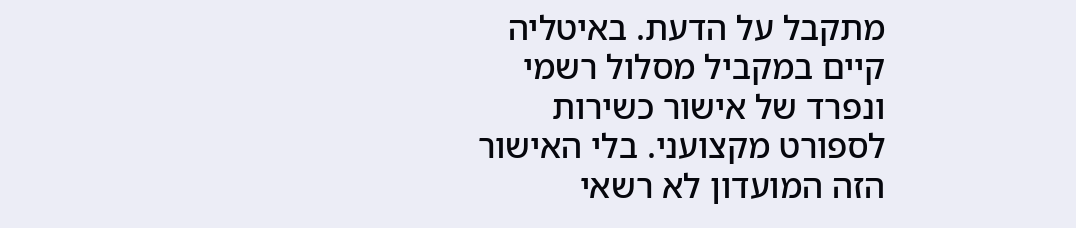מתקבל על הדעת. באיטליה קיים במקביל מסלול רשמי ונפרד של אישור כשירות לספורט מקצועני. בלי האישור הזה המועדון לא רשאי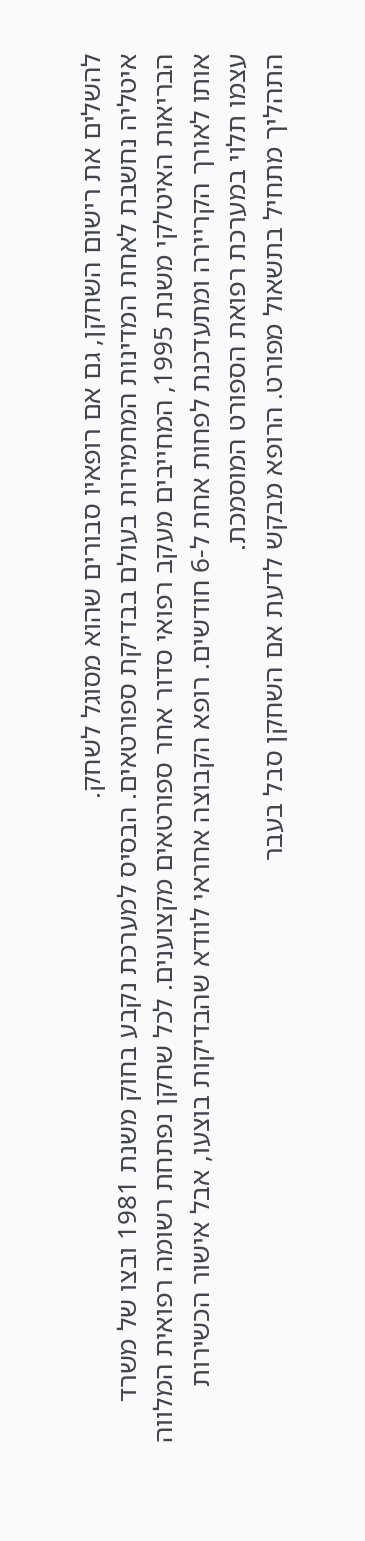להשלים את רישום השחקן, גם אם רופאיו סבורים שהוא מסוגל לשחק.
איטליה נחשבת לאחת המדינות המחמירות בעולם בבדיקת ספורטאים. הבסיס למערכת נקבע בחוק משנת 1981 ובצו של משרד הבריאות האיטלקי משנת 1995, המחייבים מעקב רפואי סדור אחר ספורטאים מקצוענים. לכל שחקן נפתחת רשומה רפואית המלווה אותו לאורך הקריירה ומתעדכנת לפחות אחת ל-6 חודשים. רופא הקבוצה אחראי לוודא שהבדיקות בוצעו, אבל אישור הכשירות עצמו תלוי במערכת רפואת הספורט המוסמכת.
התהליך מתחיל בתשאול מפורט. הרופא מבקש לדעת אם השחקן סבל בעבר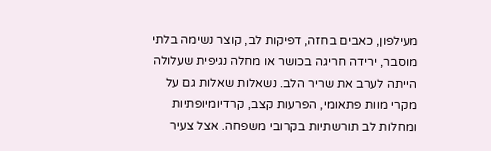מעילפון, כאבים בחזה, דפיקות לב, קוצר נשימה בלתי מוסבר, ירידה חריגה בכושר או מחלה נגיפית שעלולה הייתה לערב את שריר הלב. נשאלות שאלות גם על מקרי מוות פתאומי, הפרעות קצב, קרדיומיופתיות ומחלות לב תורשתיות בקרובי משפחה. אצל צעיר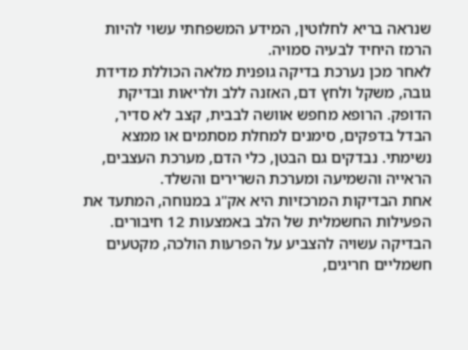שנראה בריא לחלוטין, המידע המשפחתי עשוי להיות הרמז היחיד לבעיה סמויה.
לאחר מכן נערכת בדיקה גופנית מלאה הכוללת מדידת גובה, משקל ולחץ דם, האזנה ללב ולריאות ובדיקת הדופק. הרופא מחפש אוושה לבבית, קצב לא סדיר, הבדל בדפקים, סימנים למחלת מסתמים או ממצא נשימתי. נבדקים גם הבטן, כלי הדם, מערכת העצבים, הראייה והשמיעה ומערכת השרירים והשלד.
אחת הבדיקות המרכזיות היא אק"ג במנוחה, המתעד את הפעילות החשמלית של הלב באמצעות 12 חיבורים. הבדיקה עשויה להצביע על הפרעות הולכה, מקטעים חשמליים חריגים,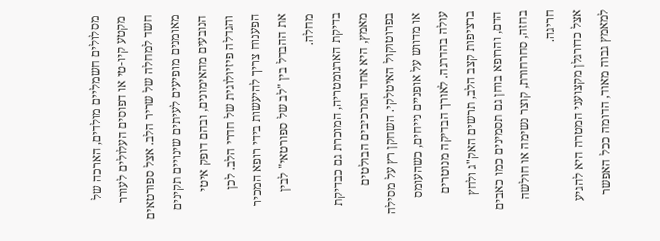מסלולים חשמליים מולדים, הארכה של מקטע קיו-טי או דפוסים העלולים לעורר חשד למחלה של שריר הלב. אצל ספורטאים מאומנים מופיעים לעיתים שינויים תקינים הנובעים מהאימונים, ובהם דופק איטי והגדלה פיזיולוגית של חדרי הלב. לכן הפענוח צריך להיעשות בידי רופא המכיר את ההבדל בין "לב של ספורטאי" לבין מחלה.
בדיקת הארגומטריה, המוכרת גם כבדיקת מאמץ, היא אחד המרכיבים הבולטים בפרוטוקול האיטלקי. השחקן רץ על מסילה או מדווש על אופניים נייחים, כשהעומס עולה בהדרגה. לאורך הבדיקה מנוטרים ברציפות קצב הלב, תרשים האק"ג ולחץ הדם, והרופא בוחן גם תסמינים כמו כאבים בחזה, סחרחורת, קוצר נשימה או חולשה חריגה.
אצל כדורגלן מקצועני המטרה היא להגיע למאמץ גבוה מאוד, הדומה ככל האפשר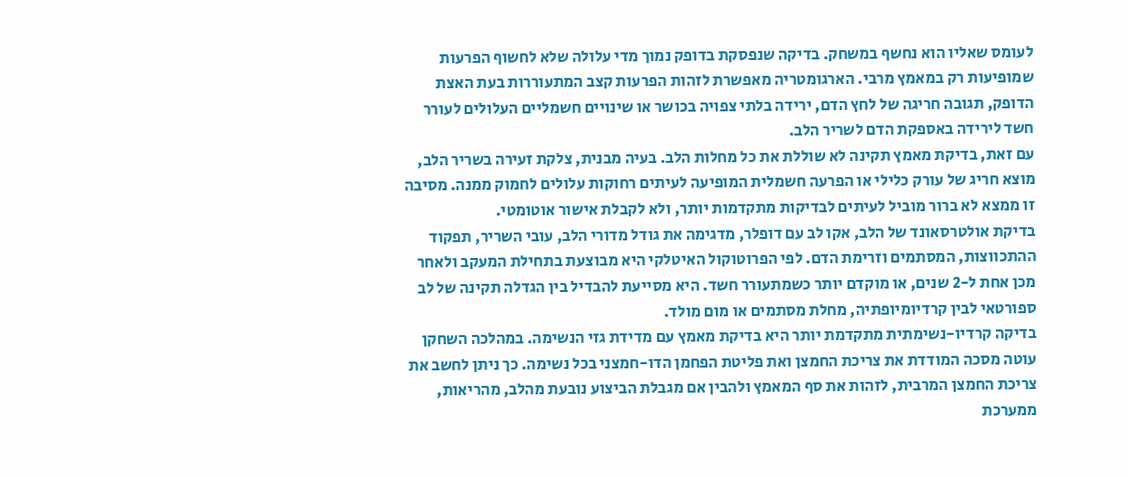לעומס שאליו הוא נחשף במשחק. בדיקה שנפסקת בדופק נמוך מדי עלולה שלא לחשוף הפרעות שמופיעות רק במאמץ מרבי. הארגומטריה מאפשרת לזהות הפרעות קצב המתעוררות בעת האצת הדופק, תגובה חריגה של לחץ הדם, ירידה בלתי צפויה בכושר או שינויים חשמליים העלולים לעורר חשד לירידה באספקת הדם לשריר הלב.
עם זאת, בדיקת מאמץ תקינה לא שוללת את כל מחלות הלב. בעיה מבנית, צלקת זעירה בשריר הלב, מוצא חריג של עורק כלילי או הפרעה חשמלית המופיעה לעיתים רחוקות עלולים לחמוק ממנה. מסיבה זו ממצא לא ברור מוביל לעיתים לבדיקות מתקדמות יותר, ולא לקבלת אישור אוטומטי.
בדיקת אולטרסאונד של הלב, אקו לב עם דופלר, מדגימה את גודל מדורי הלב, עובי השריר, תפקוד ההתכווצות, המסתמים וזרימת הדם. לפי הפרוטוקול האיטלקי היא מבוצעת בתחילת המעקב ולאחר מכן אחת ל-2 שנים, או מוקדם יותר כשמתעורר חשד. היא מסייעת להבדיל בין הגדלה תקינה של לב ספורטאי לבין קרדיומיופתיה, מחלת מסתמים או מום מולד.
בדיקה קרדיו-נשימתית מתקדמת יותר היא בדיקת מאמץ עם מדידת גזי הנשימה. במהלכה השחקן עוטה מסכה המודדת את צריכת החמצן ואת פליטת הפחמן הדו-חמצני בכל נשימה. כך ניתן לחשב את צריכת החמצן המרבית, לזהות את סף המאמץ ולהבין אם מגבלת הביצוע נובעת מהלב, מהריאות, ממערכת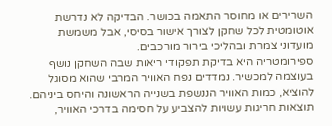השרירים או מחוסר התאמה בכושר. הבדיקה לא נדרשת אוטומטית לכל שחקן לצורך אישור בסיסי, אבל משמשת מועדוני צמרת ובהליכי בירור מורכבים.
ספירומטריה היא בדיקת תפקודי ריאות שבה השחקן נושף בעוצמה למכשיר. נמדדים נפח האוויר המרבי שהוא מסוגל להוציא, כמות האוויר הננשפת בשנייה הראשונה והיחס ביניהם. תוצאות חריגות עשויות להצביע על חסימה בדרכי האוויר,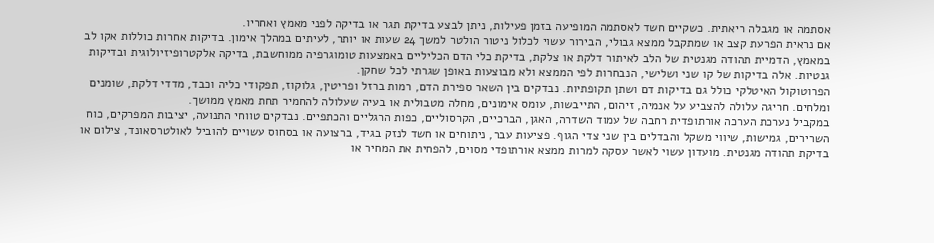אסתמה או מגבלה ריאתית. כשקיים חשד לאסתמה המופיעה בזמן פעילות, ניתן לבצע בדיקת תגר או בדיקה לפני מאמץ ואחריו.
אם נראית הפרעת קצב או שמתקבל ממצא גבולי, הבירור עשוי לכלול ניטור הולטר למשך 24 שעות או יותר, לעיתים במהלך אימון. בדיקות אחרות כוללות אקו לב במאמץ, הדמיית תהודה מגנטית של הלב לאיתור דלקת או צלקת, בדיקת כלי הדם הכליליים באמצעות טומוגרפיה ממוחשבת, בדיקה אלקטרופיזיולוגית ובדיקות גנטיות. אלה בדיקות של קו שני ושלישי, הנבחרות לפי הממצא ולא מבוצעות באופן שגרתי לכל שחקן.
הפרוטוקול האיטלקי כולל גם בדיקות דם ושתן תקופתיות. נבדקים בין השאר ספירת הדם, רמות ברזל ופריטין, גלוקוז, תפקודי כליה וכבד, מדדי דלקת, שומנים ומלחים. חריגה עלולה להצביע על אנמיה, זיהום, התייבשות, עומס אימונים, מחלה מטבולית או בעיה שעלולה להחמיר תחת מאמץ ממושך.
במקביל נערכת הערכה אורתופדית רחבה של עמוד השדרה, האגן, הברכיים, הקרסוליים, כפות הרגליים והכתפיים. נבדקים טווחי התנועה, יציבות המפרקים, כוח השרירים, גמישות, שיווי משקל והבדלים בין שני צדי הגוף. פציעות עבר, ניתוחים או חשד לנזק בגיד, ברצועה או בסחוס עשויים להוביל לאולטרסאונד, צילום או בדיקת תהודה מגנטית. מועדון עשוי לאשר עסקה למרות ממצא אורתופדי מסוים, להפחית את המחיר או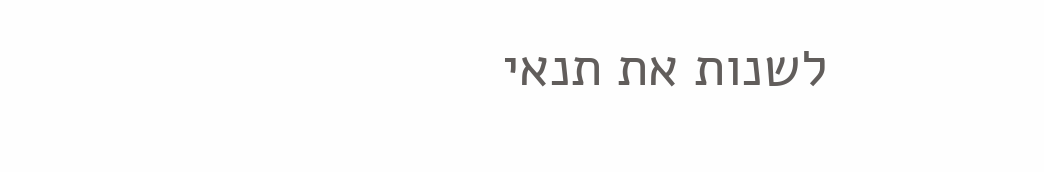לשנות את תנאי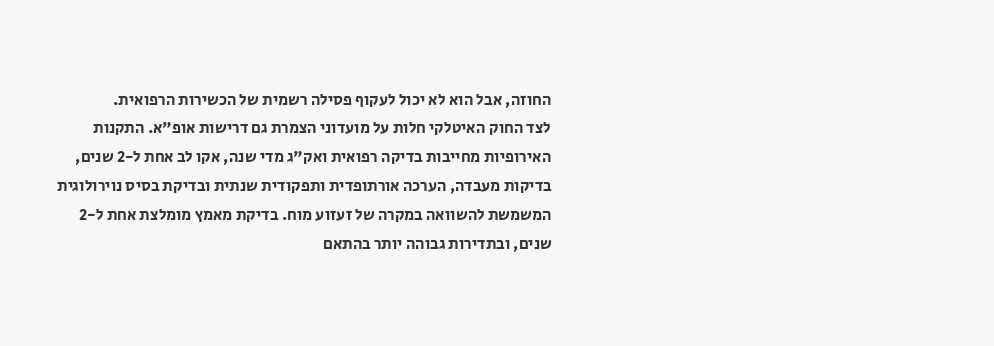החוזה, אבל הוא לא יכול לעקוף פסילה רשמית של הכשירות הרפואית.
לצד החוק האיטלקי חלות על מועדוני הצמרת גם דרישות אופ"א. התקנות האירופיות מחייבות בדיקה רפואית ואק"ג מדי שנה, אקו לב אחת ל-2 שנים, בדיקות מעבדה, הערכה אורתופדית ותפקודית שנתית ובדיקת בסיס נוירולוגית המשמשת להשוואה במקרה של זעזוע מוח. בדיקת מאמץ מומלצת אחת ל-2 שנים, ובתדירות גבוהה יותר בהתאם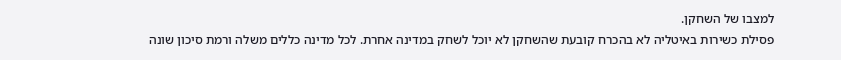למצבו של השחקן.
פסילת כשירות באיטליה לא בהכרח קובעת שהשחקן לא יוכל לשחק במדינה אחרת. לכל מדינה כללים משלה ורמת סיכון שונה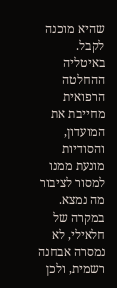שהיא מוכנה לקבל. באיטליה ההחלטה הרפואית מחייבת את המועדון, והסודיות מונעת ממנו למסור לציבור מה נמצא. במקרה של חלאילי, לא נמסרה אבחנה רשמית, ולכן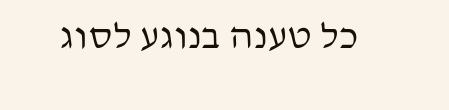כל טענה בנוגע לסוג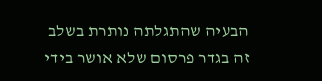הבעיה שהתגלתה נותרת בשלב זה בגדר פרסום שלא אושר בידי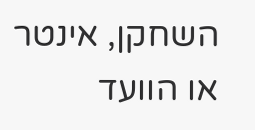השחקן, אינטר או הוועד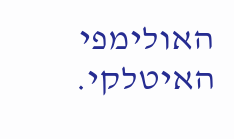האולימפי האיטלקי.